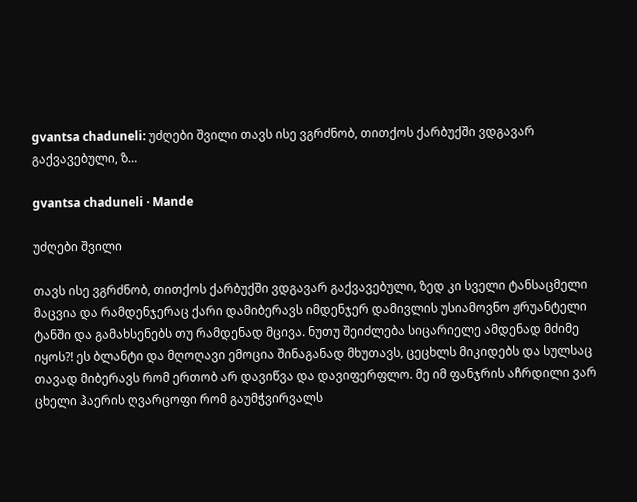gvantsa chaduneli: უძღები შვილი თავს ისე ვგრძნობ, თითქოს ქარბუქში ვდგავარ გაქვავებული, ზ…

gvantsa chaduneli · Mande

უძღები შვილი

თავს ისე ვგრძნობ, თითქოს ქარბუქში ვდგავარ გაქვავებული, ზედ კი სველი ტანსაცმელი მაცვია და რამდენჯერაც ქარი დამიბერავს იმდენჯერ დამივლის უსიამოვნო ჟრუანტელი ტანში და გამახსენებს თუ რამდენად მცივა. ნუთუ შეიძლება სიცარიელე ამდენად მძიმე იყოს?! ეს ბლანტი და მღოღავი ემოცია შინაგანად მხუთავს, ცეცხლს მიკიდებს და სულსაც თავად მიბერავს რომ ერთობ არ დავიწვა და დავიფერფლო. მე იმ ფანჯრის აჩრდილი ვარ ცხელი ჰაერის ღვარცოფი რომ გაუმჭვირვალს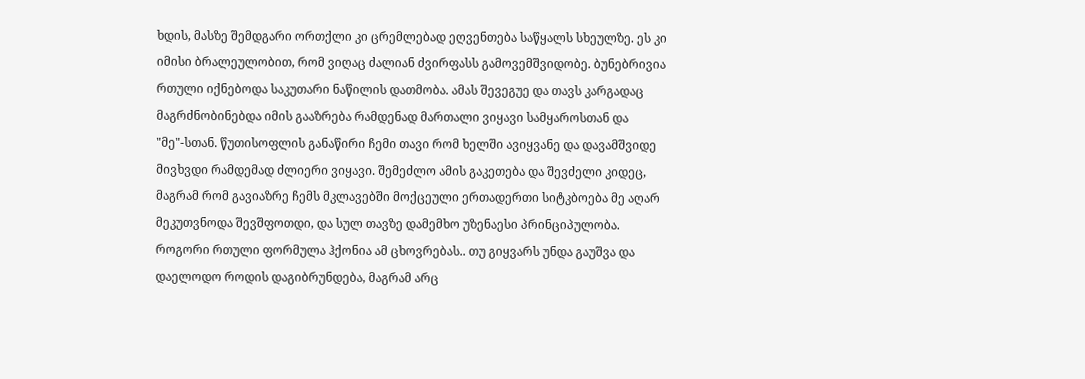ხდის, მასზე შემდგარი ორთქლი კი ცრემლებად ეღვენთება საწყალს სხეულზე. ეს კი იმისი ბრალეულობით, რომ ვიღაც ძალიან ძვირფასს გამოვემშვიდობე. ბუნებრივია რთული იქნებოდა საკუთარი ნაწილის დათმობა. ამას შევეგუე და თავს კარგადაც მაგრძნობინებდა იმის გააზრება რამდენად მართალი ვიყავი სამყაროსთან და "მე"-სთან. წუთისოფლის განაწირი ჩემი თავი რომ ხელში ავიყვანე და დავამშვიდე მივხვდი რამდემად ძლიერი ვიყავი. შემეძლო ამის გაკეთება და შევძელი კიდეც, მაგრამ რომ გავიაზრე ჩემს მკლავებში მოქცეული ერთადერთი სიტკბოება მე აღარ მეკუთვნოდა შევშფოთდი, და სულ თავზე დამემხო უზენაესი პრინციპულობა. როგორი რთული ფორმულა ჰქონია ამ ცხოვრებას.. თუ გიყვარს უნდა გაუშვა და დაელოდო როდის დაგიბრუნდება, მაგრამ არც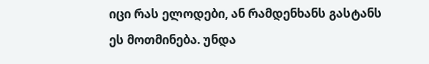იცი რას ელოდები, ან რამდენხანს გასტანს ეს მოთმინება. უნდა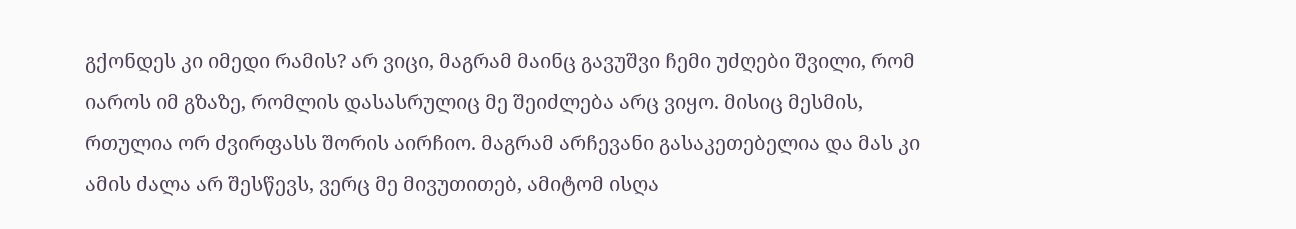გქონდეს კი იმედი რამის? არ ვიცი, მაგრამ მაინც გავუშვი ჩემი უძღები შვილი, რომ იაროს იმ გზაზე, რომლის დასასრულიც მე შეიძლება არც ვიყო. მისიც მესმის, რთულია ორ ძვირფასს შორის აირჩიო. მაგრამ არჩევანი გასაკეთებელია და მას კი ამის ძალა არ შესწევს, ვერც მე მივუთითებ, ამიტომ ისღა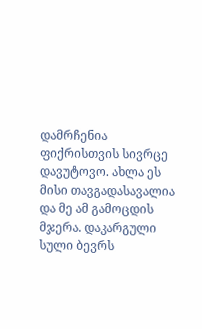დამრჩენია ფიქრისთვის სივრცე დავუტოვო. ახლა ეს მისი თავგადასავალია და მე ამ გამოცდის მჯერა. დაკარგული სული ბევრს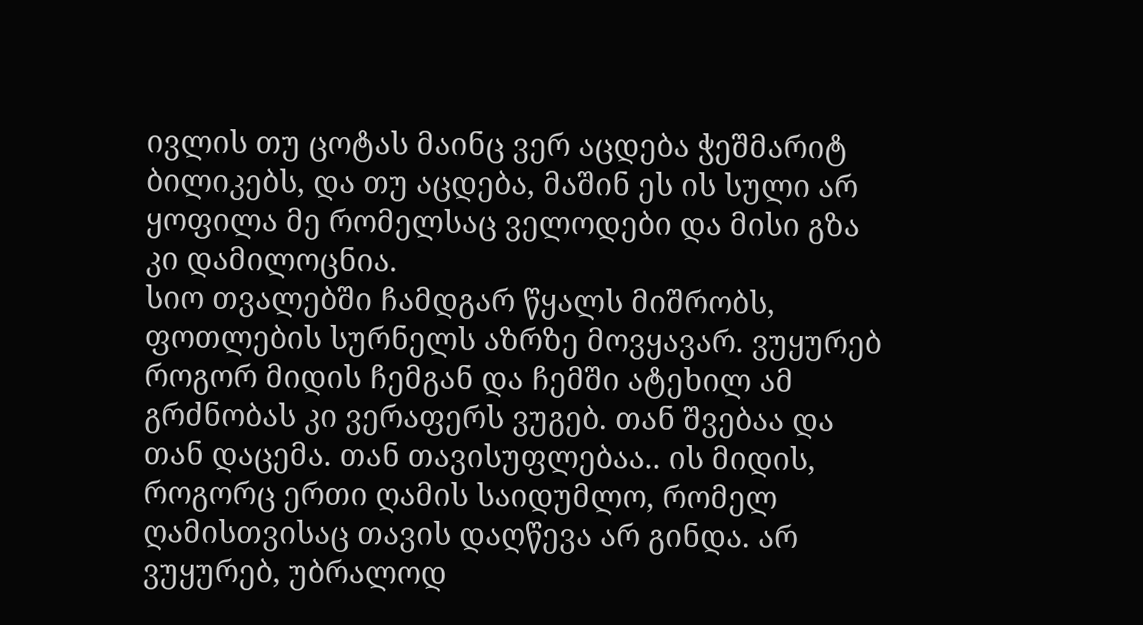ივლის თუ ცოტას მაინც ვერ აცდება ჭეშმარიტ ბილიკებს, და თუ აცდება, მაშინ ეს ის სული არ ყოფილა მე რომელსაც ველოდები და მისი გზა კი დამილოცნია.
სიო თვალებში ჩამდგარ წყალს მიშრობს, ფოთლების სურნელს აზრზე მოვყავარ. ვუყურებ როგორ მიდის ჩემგან და ჩემში ატეხილ ამ გრძნობას კი ვერაფერს ვუგებ. თან შვებაა და თან დაცემა. თან თავისუფლებაა.. ის მიდის, როგორც ერთი ღამის საიდუმლო, რომელ ღამისთვისაც თავის დაღწევა არ გინდა. არ ვუყურებ, უბრალოდ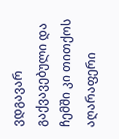ვდგავარ გაქვავებული და ჩემში კი თითქოს აღარაფერი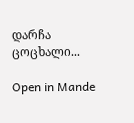დარჩა ცოცხალი...

Open in Mande